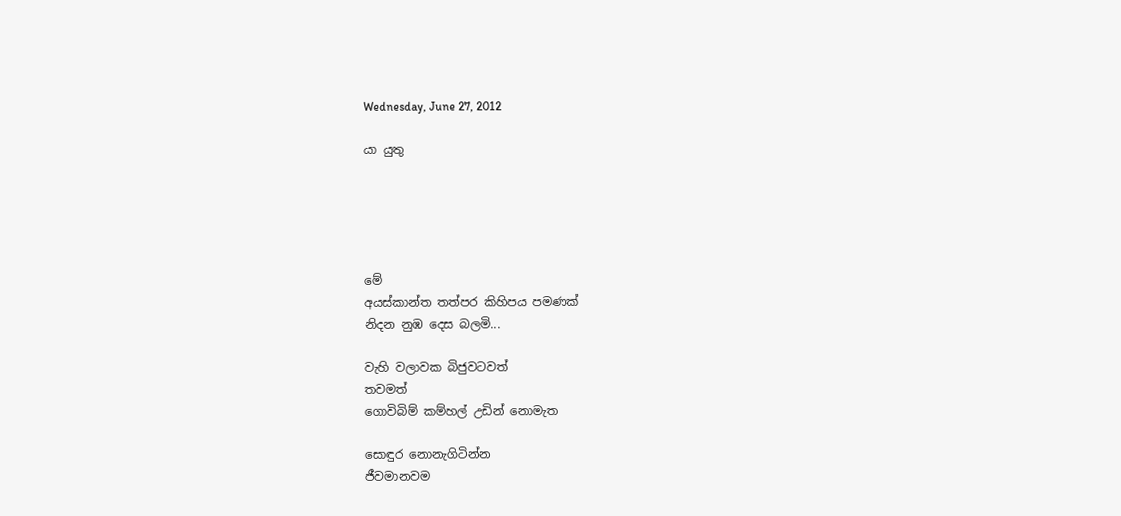Wednesday, June 27, 2012

යා යුතු





මේ
අයස්කාන්ත තත්පර කිහිපය පමණක්
නිදන නුඹ දෙස බලමි...

වැහි වලාවක බිජුවටවත්
තවමත්
ගොවිබිම් කම්හල් උඩින් නොමැත

සොඳුර නොනැගිටින්න
ජීවමානවම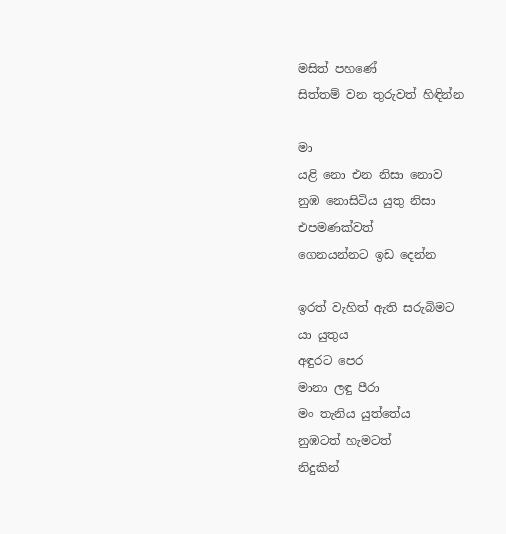මසිත් පහණේ
සිත්තම් වන තුරුවත් හිඳින්න

මා
යළි නො එන නිසා නොව
නුඹ නොසිටිය යුතු නිසා
එපමණක්වත්
ගෙනයන්නට ඉඩ දෙන්න

ඉරත් වැහිත් ඇති සරුබිමට
යා යුතුය
අඳුරට පෙර
මානා ලඳු පීරා
මං තැනිය යුත්තේය
නුඹටත් හැමටත්
නිදුකින්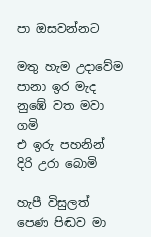පා ඔසවන්නට

මතු හැම උදාවේම
පානා ඉර මැද
නුඹේ වත මවා ගමි
එ ඉරු පහනින්
දිරි උරා බොමි

හැපී විසුලත්
පෙණ පිඬව මා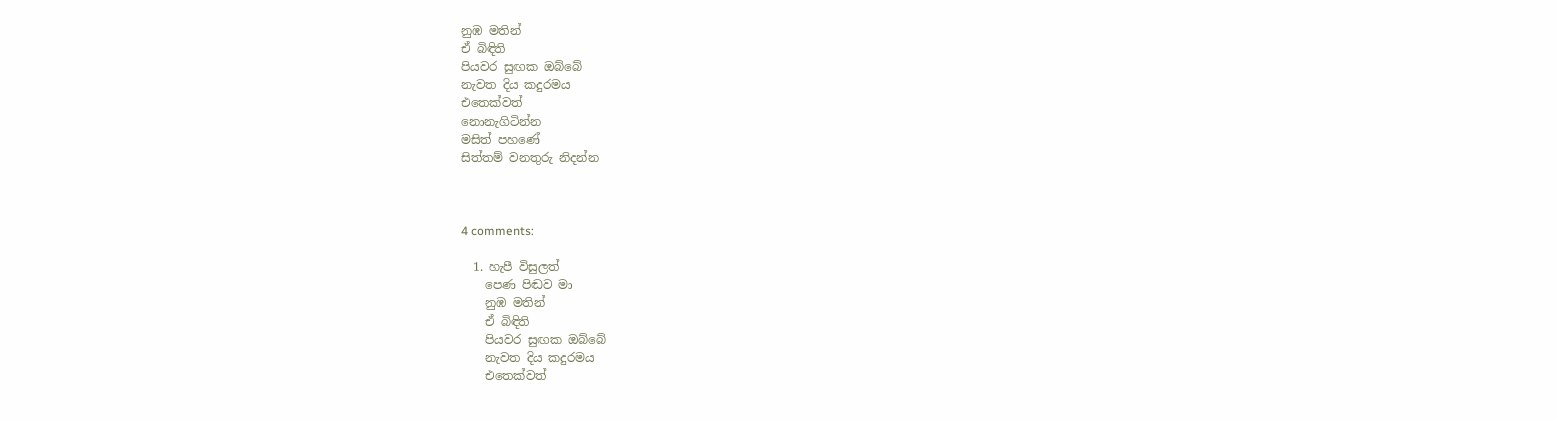නුඹ මතින්
ඒ බිඳිති
පියවර සුඟක ඔබ්බේ
නැවත දිය කදුරමය
එතෙක්වත්
නොනැගිටින්න
මසිත් පහණේ
සිත්තම් වනතුරු නිදන්න



4 comments:

  1. හැපී විසුලත්
    පෙණ පිඬව මා
    නුඹ මතින්
    ඒ බිඳිති
    පියවර සුඟක ඔබ්බේ
    නැවත දිය කදුරමය
    එතෙක්වත්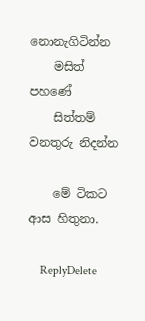නොනැගිටින්න
    මසිත් පහණේ
    සිත්තම් වනතුරු නිදන්න

    මේ ටිකට ආස හිතුනා.

    ReplyDelete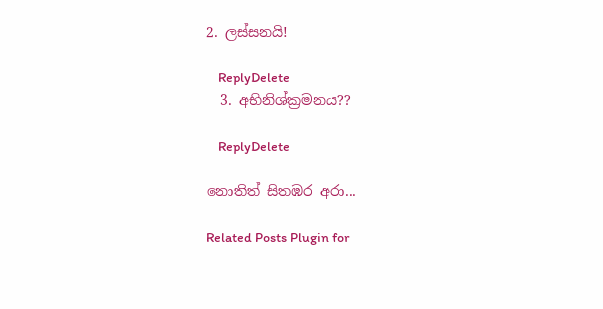2. ලස්සනයි!

    ReplyDelete
  3. අභිනිශ්ක්‍රමනය??

    ReplyDelete

නොතිත් සිතඹර අරා...

Related Posts Plugin for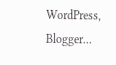WordPress, Blogger...